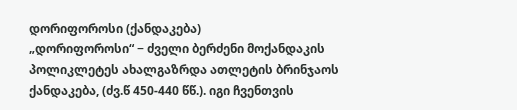დორიფოროსი (ქანდაკება)
„დორიფოროსი“ − ძველი ბერძენი მოქანდაკის პოლიკლეტეს ახალგაზრდა ათლეტის ბრინჯაოს ქანდაკება, (ძვ.წ 450-440 წწ.). იგი ჩვენთვის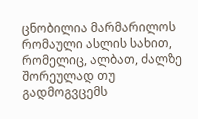ცნობილია მარმარილოს რომაული ასლის სახით, რომელიც, ალბათ, ძალზე შორეულად თუ გადმოგვცემს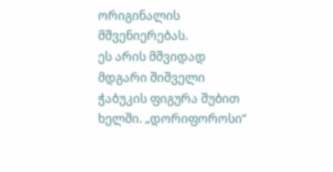ორიგინალის მშვენიერებას.
ეს არის მშვიდად მდგარი შიშველი ჭაბუკის ფიგურა შუბით ხელში. „დორიფოროსი“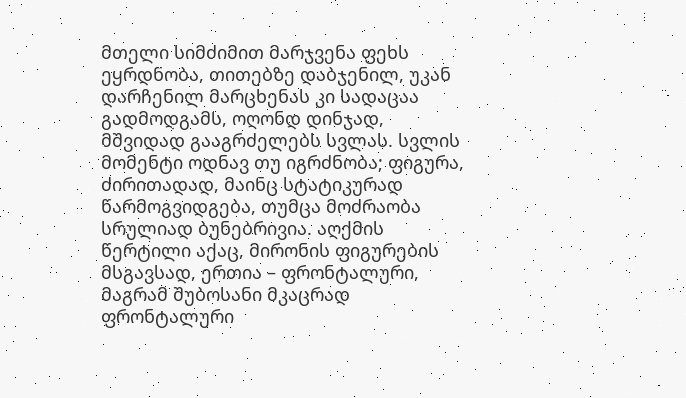მთელი სიმძიმით მარჯვენა ფეხს ეყრდნობა, თითებზე დაბჯენილ, უკან დარჩენილ მარცხენას კი სადაცაა გადმოდგამს, ოღონდ დინჯად, მშვიდად გააგრძელებს სვლას. სვლის მომენტი ოდნავ თუ იგრძნობა; ფიგურა, ძირითადად, მაინც სტატიკურად წარმოგვიდგება, თუმცა მოძრაობა სრულიად ბუნებრივია. აღქმის წერტილი აქაც, მირონის ფიგურების მსგავსად, ერთია – ფრონტალური, მაგრამ შუბოსანი მკაცრად ფრონტალური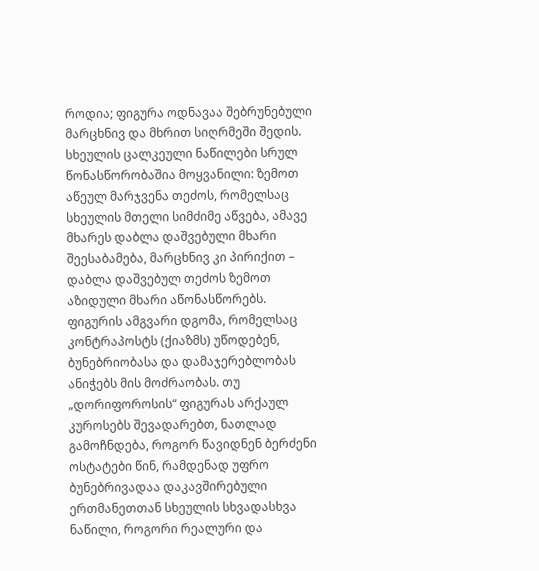როდია; ფიგურა ოდნავაა შებრუნებული მარცხნივ და მხრით სიღრმეში შედის. სხეულის ცალკეული ნაწილები სრულ წონასწორობაშია მოყვანილი: ზემოთ აწეულ მარჯვენა თეძოს, რომელსაც სხეულის მთელი სიმძიმე აწვება, ამავე მხარეს დაბლა დაშვებული მხარი შეესაბამება, მარცხნივ კი პირიქით – დაბლა დაშვებულ თეძოს ზემოთ აზიდული მხარი აწონასწორებს. ფიგურის ამგვარი დგომა, რომელსაც კონტრაპოსტს (ქიაზმს) უწოდებენ, ბუნებრიობასა და დამაჯერებლობას ანიჭებს მის მოძრაობას. თუ „დორიფოროსის“ ფიგურას არქაულ კუროსებს შევადარებთ, ნათლად გამოჩნდება, როგორ წავიდნენ ბერძენი ოსტატები წინ, რამდენად უფრო ბუნებრივადაა დაკავშირებული ერთმანეთთან სხეულის სხვადასხვა ნაწილი, როგორი რეალური და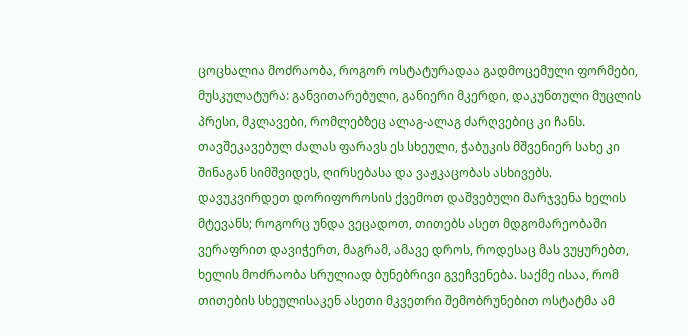ცოცხალია მოძრაობა, როგორ ოსტატურადაა გადმოცემული ფორმები, მუსკულატურა: განვითარებული, განიერი მკერდი, დაკუნთული მუცლის პრესი, მკლავები, რომლებზეც ალაგ-ალაგ ძარღვებიც კი ჩანს. თავშეკავებულ ძალას ფარავს ეს სხეული, ჭაბუკის მშვენიერ სახე კი შინაგან სიმშვიდეს, ღირსებასა და ვაჟკაცობას ასხივებს.
დავუკვირდეთ დორიფოროსის ქვემოთ დაშვებული მარჯვენა ხელის მტევანს; როგორც უნდა ვეცადოთ, თითებს ასეთ მდგომარეობაში ვერაფრით დავიჭერთ, მაგრამ, ამავე დროს, როდესაც მას ვუყურებთ, ხელის მოძრაობა სრულიად ბუნებრივი გვეჩვენება. საქმე ისაა, რომ თითების სხეულისაკენ ასეთი მკვეთრი შემობრუნებით ოსტატმა ამ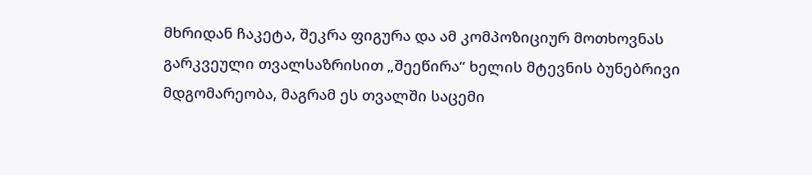მხრიდან ჩაკეტა, შეკრა ფიგურა და ამ კომპოზიციურ მოთხოვნას გარკვეული თვალსაზრისით „შეეწირა“ ხელის მტევნის ბუნებრივი მდგომარეობა, მაგრამ ეს თვალში საცემი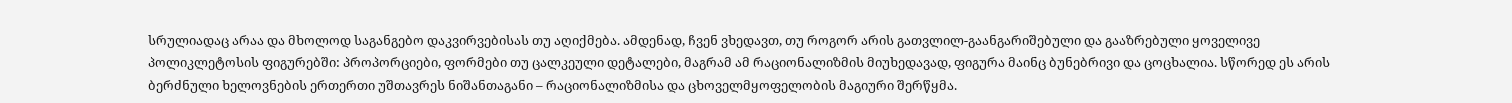სრულიადაც არაა და მხოლოდ საგანგებო დაკვირვებისას თუ აღიქმება. ამდენად, ჩვენ ვხედავთ, თუ როგორ არის გათვლილ-გაანგარიშებული და გააზრებული ყოველივე პოლიკლეტოსის ფიგურებში: პროპორციები, ფორმები თუ ცალკეული დეტალები, მაგრამ ამ რაციონალიზმის მიუხედავად, ფიგურა მაინც ბუნებრივი და ცოცხალია. სწორედ ეს არის ბერძნული ხელოვნების ერთერთი უშთავრეს ნიშანთაგანი – რაციონალიზმისა და ცხოველმყოფელობის მაგიური შერწყმა.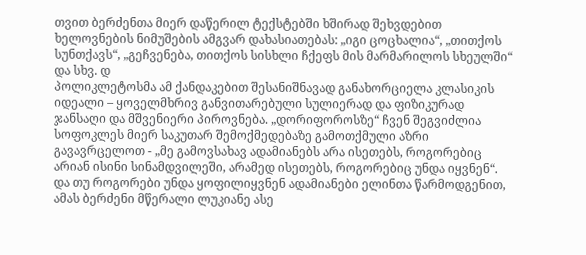თვით ბერძენთა მიერ დაწერილ ტექსტებში ხშირად შეხვდებით ხელოვნების ნიმუშების ამგვარ დახასიათებას: „იგი ცოცხალია“, „თითქოს სუნთქავს“, „გეჩვენება, თითქოს სისხლი ჩქეფს მის მარმარილოს სხეულში“ და სხვ. დ
პოლიკლეტოსმა ამ ქანდაკებით შესანიშნავად განახორციელა კლასიკის იდეალი – ყოველმხრივ განვითარებული სულიერად და ფიზიკურად ჯანსაღი და მშვენიერი პიროვნება. „დორიფოროსზე“ ჩვენ შეგვიძლია სოფოკლეს მიერ საკუთარ შემოქმედებაზე გამოთქმული აზრი გავავრცელოთ - „მე გამოვსახავ ადამიანებს არა ისეთებს, როგორებიც არიან ისინი სინამდვილეში, არამედ ისეთებს, როგორებიც უნდა იყვნენ“. და თუ როგორები უნდა ყოფილიყვნენ ადამიანები ელინთა წარმოდგენით, ამას ბერძენი მწერალი ლუკიანე ასე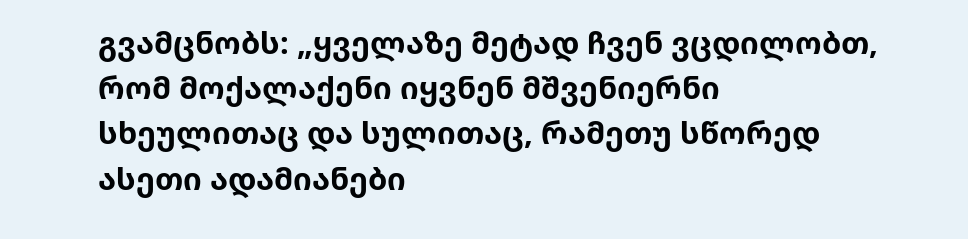გვამცნობს: „ყველაზე მეტად ჩვენ ვცდილობთ, რომ მოქალაქენი იყვნენ მშვენიერნი სხეულითაც და სულითაც, რამეთუ სწორედ ასეთი ადამიანები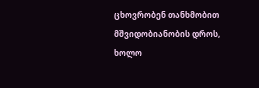ცხოვრობენ თანხმობით მშვიდობიანობის დროს, ხოლო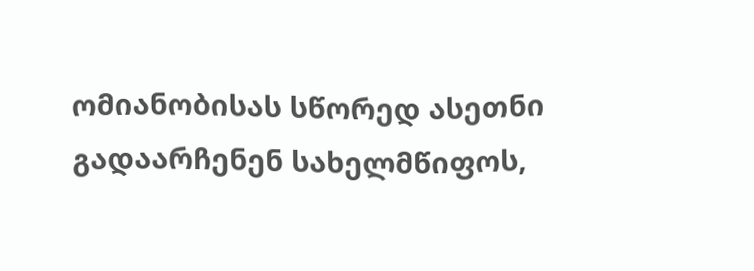ომიანობისას სწორედ ასეთნი გადაარჩენენ სახელმწიფოს,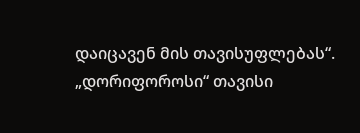დაიცავენ მის თავისუფლებას“. „დორიფოროსი“ თავისი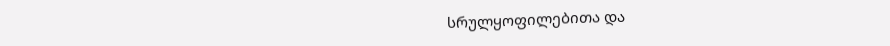სრულყოფილებითა და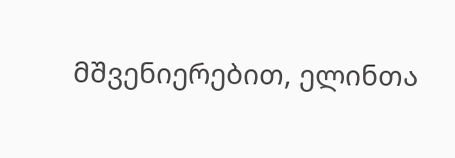მშვენიერებით, ელინთა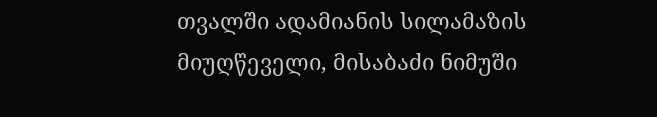თვალში ადამიანის სილამაზის მიუღწეველი, მისაბაძი ნიმუში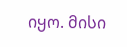იყო. მისი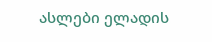ასლები ელადის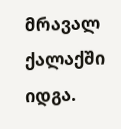მრავალ ქალაქში იდგა.